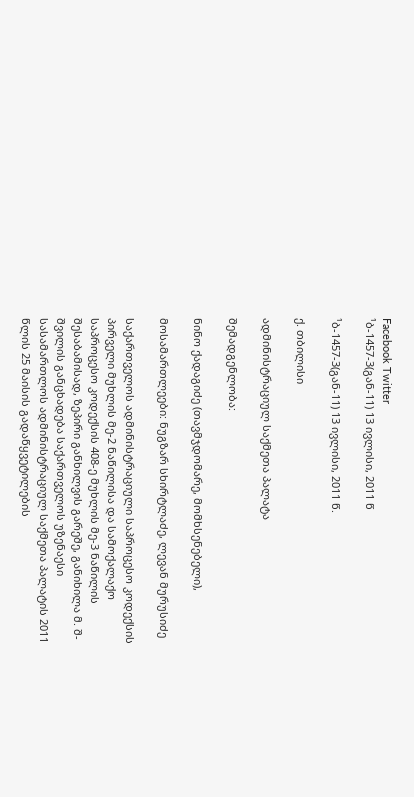Facebook Twitter
¹ბ-1457-3(გან-11) 13 ივლისი, 2011 წ

¹ბ-1457-3(გან-11) 13 ივლისი, 2011 წ.

ქ. თბილისი

ადმინისტრაციულ საქმეთა პალატა

შემადგენლობა:

ნინო ქადაგიძე (თავმჯდომარე, მომხსენებელი),

მოსამართლეები: ნუგზარ სხირტლაძე, ლევან მურუსიძე

საქართველოს ადმინისტრაციული საპროცესო კოდექსის პირველი მუხლის მე-2 ნაწილისა და სამოქალაქო საპროცესო კოდექსის 408-ე მუხლის მე-3 ნაწილის შესაბამისად, ზეპირი განხილვის გარეშე, განიხილა მ. შ-შვილის განცხადება საქართველოს უზენაესი სასამართლოს ადმინისტრაციულ საქმეთა პალატის 2011 წლის 25 მაისის გადაწყვეტილების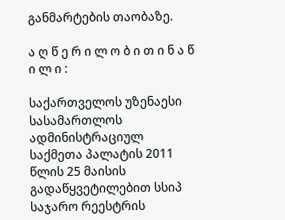განმარტების თაობაზე.

ა ღ წ ე რ ი ლ ო ბ ი თ ი ნ ა წ ი ლ ი :

საქართველოს უზენაესი სასამართლოს ადმინისტრაციულ საქმეთა პალატის 2011 წლის 25 მაისის გადაწყვეტილებით სსიპ საჯარო რეესტრის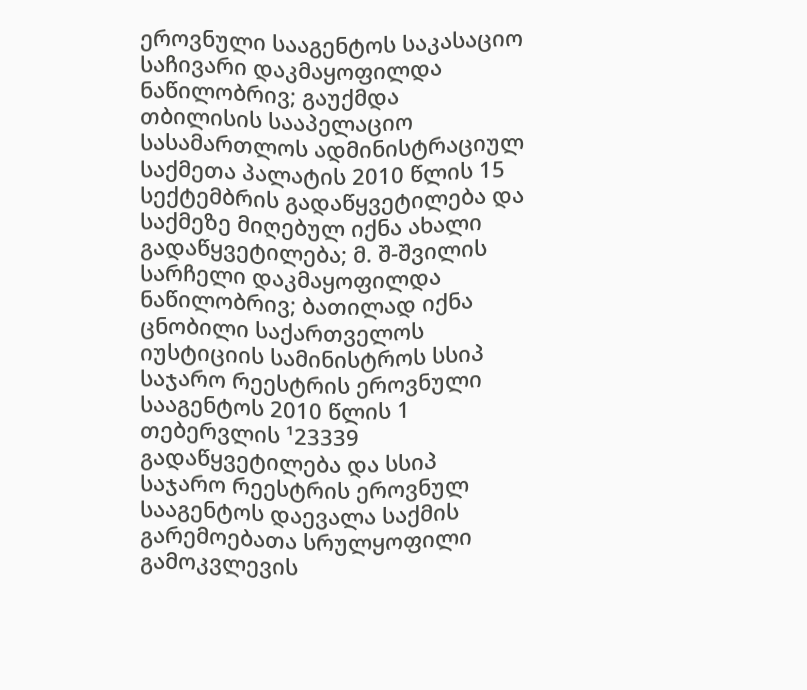ეროვნული სააგენტოს საკასაციო საჩივარი დაკმაყოფილდა ნაწილობრივ; გაუქმდა თბილისის სააპელაციო სასამართლოს ადმინისტრაციულ საქმეთა პალატის 2010 წლის 15 სექტემბრის გადაწყვეტილება და საქმეზე მიღებულ იქნა ახალი გადაწყვეტილება; მ. შ-შვილის სარჩელი დაკმაყოფილდა ნაწილობრივ; ბათილად იქნა ცნობილი საქართველოს იუსტიციის სამინისტროს სსიპ საჯარო რეესტრის ეროვნული სააგენტოს 2010 წლის 1 თებერვლის ¹23339 გადაწყვეტილება და სსიპ საჯარო რეესტრის ეროვნულ სააგენტოს დაევალა საქმის გარემოებათა სრულყოფილი გამოკვლევის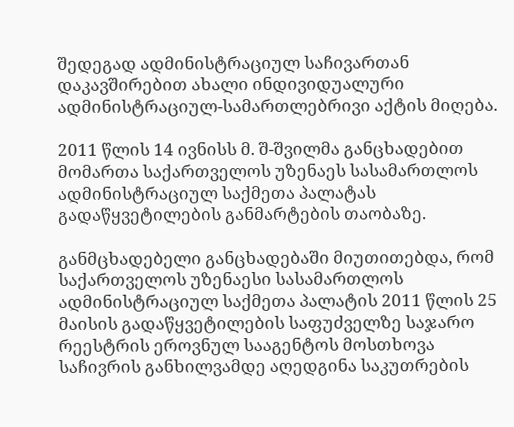შედეგად ადმინისტრაციულ საჩივართან დაკავშირებით ახალი ინდივიდუალური ადმინისტრაციულ-სამართლებრივი აქტის მიღება.

2011 წლის 14 ივნისს მ. შ-შვილმა განცხადებით მომართა საქართველოს უზენაეს სასამართლოს ადმინისტრაციულ საქმეთა პალატას გადაწყვეტილების განმარტების თაობაზე.

განმცხადებელი განცხადებაში მიუთითებდა, რომ საქართველოს უზენაესი სასამართლოს ადმინისტრაციულ საქმეთა პალატის 2011 წლის 25 მაისის გადაწყვეტილების საფუძველზე საჯარო რეესტრის ეროვნულ სააგენტოს მოსთხოვა საჩივრის განხილვამდე აღედგინა საკუთრების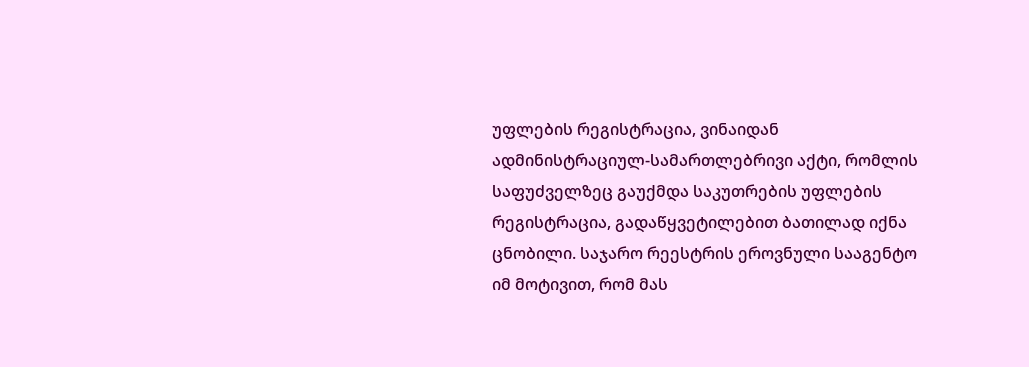უფლების რეგისტრაცია, ვინაიდან ადმინისტრაციულ-სამართლებრივი აქტი, რომლის საფუძველზეც გაუქმდა საკუთრების უფლების რეგისტრაცია, გადაწყვეტილებით ბათილად იქნა ცნობილი. საჯარო რეესტრის ეროვნული სააგენტო იმ მოტივით, რომ მას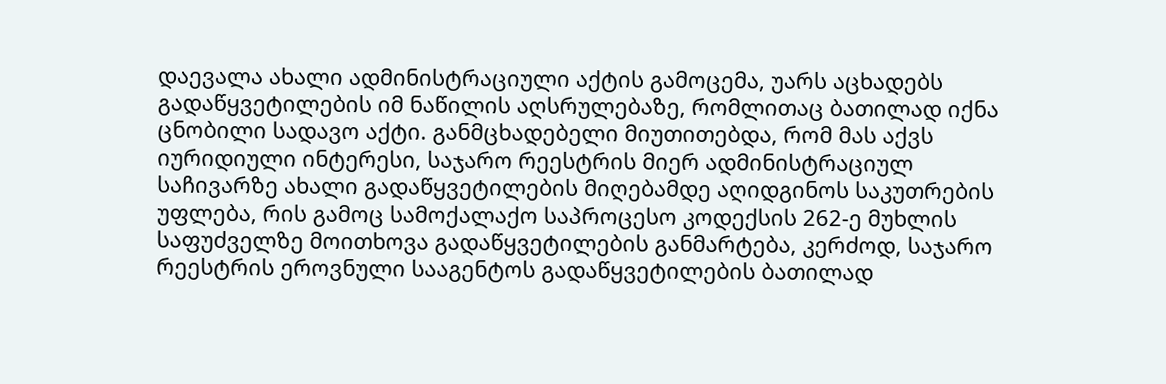დაევალა ახალი ადმინისტრაციული აქტის გამოცემა, უარს აცხადებს გადაწყვეტილების იმ ნაწილის აღსრულებაზე, რომლითაც ბათილად იქნა ცნობილი სადავო აქტი. განმცხადებელი მიუთითებდა, რომ მას აქვს იურიდიული ინტერესი, საჯარო რეესტრის მიერ ადმინისტრაციულ საჩივარზე ახალი გადაწყვეტილების მიღებამდე აღიდგინოს საკუთრების უფლება, რის გამოც სამოქალაქო საპროცესო კოდექსის 262-ე მუხლის საფუძველზე მოითხოვა გადაწყვეტილების განმარტება, კერძოდ, საჯარო რეესტრის ეროვნული სააგენტოს გადაწყვეტილების ბათილად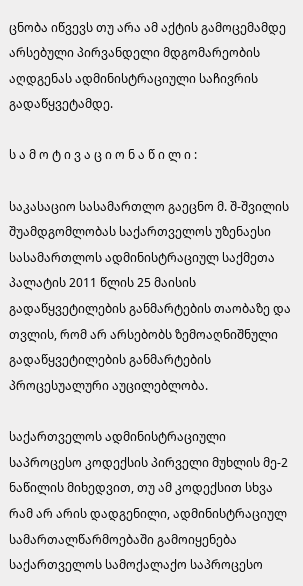ცნობა იწვევს თუ არა ამ აქტის გამოცემამდე არსებული პირვანდელი მდგომარეობის აღდგენას ადმინისტრაციული საჩივრის გადაწყვეტამდე.

ს ა მ ო ტ ი ვ ა ც ი ო ნ ა წ ი ლ ი :

საკასაციო სასამართლო გაეცნო მ. შ-შვილის შუამდგომლობას საქართველოს უზენაესი სასამართლოს ადმინისტრაციულ საქმეთა პალატის 2011 წლის 25 მაისის გადაწყვეტილების განმარტების თაობაზე და თვლის, რომ არ არსებობს ზემოაღნიშნული გადაწყვეტილების განმარტების პროცესუალური აუცილებლობა.

საქართველოს ადმინისტრაციული საპროცესო კოდექსის პირველი მუხლის მე-2 ნაწილის მიხედვით, თუ ამ კოდექსით სხვა რამ არ არის დადგენილი, ადმინისტრაციულ სამართალწარმოებაში გამოიყენება საქართველოს სამოქალაქო საპროცესო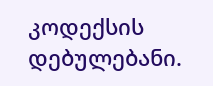კოდექსის დებულებანი.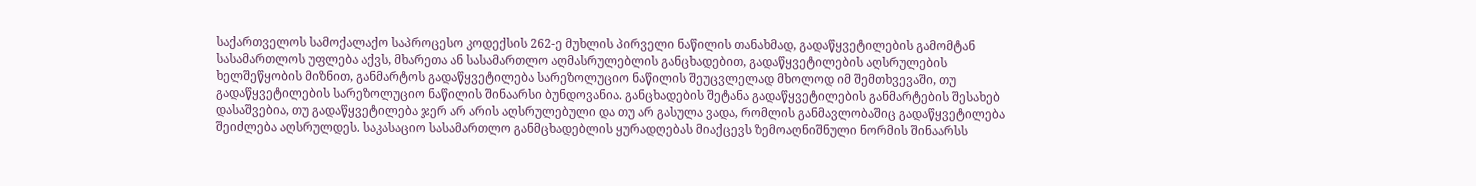საქართველოს სამოქალაქო საპროცესო კოდექსის 262-ე მუხლის პირველი ნაწილის თანახმად, გადაწყვეტილების გამომტან სასამართლოს უფლება აქვს, მხარეთა ან სასამართლო აღმასრულებლის განცხადებით, გადაწყვეტილების აღსრულების ხელშეწყობის მიზნით, განმარტოს გადაწყვეტილება სარეზოლუციო ნაწილის შეუცვლელად მხოლოდ იმ შემთხვევაში, თუ გადაწყვეტილების სარეზოლუციო ნაწილის შინაარსი ბუნდოვანია. განცხადების შეტანა გადაწყვეტილების განმარტების შესახებ დასაშვებია, თუ გადაწყვეტილება ჯერ არ არის აღსრულებული და თუ არ გასულა ვადა, რომლის განმავლობაშიც გადაწყვეტილება შეიძლება აღსრულდეს. საკასაციო სასამართლო განმცხადებლის ყურადღებას მიაქცევს ზემოაღნიშნული ნორმის შინაარსს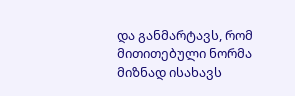და განმარტავს, რომ მითითებული ნორმა მიზნად ისახავს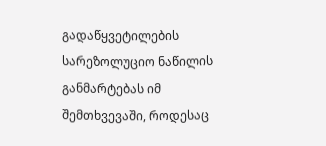გადაწყვეტილების სარეზოლუციო ნაწილის განმარტებას იმ შემთხვევაში, როდესაც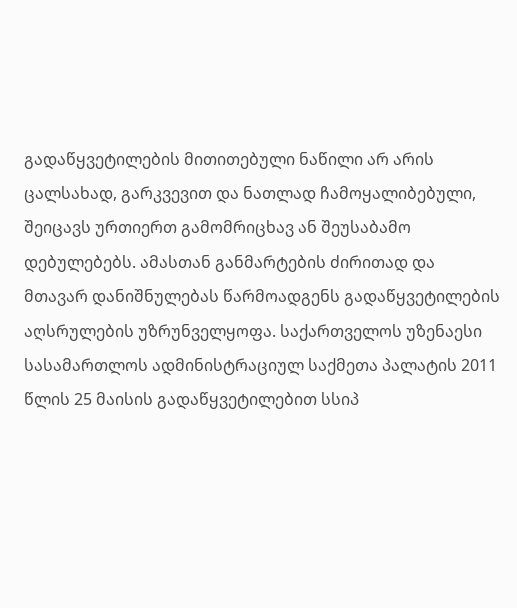გადაწყვეტილების მითითებული ნაწილი არ არის ცალსახად, გარკვევით და ნათლად ჩამოყალიბებული, შეიცავს ურთიერთ გამომრიცხავ ან შეუსაბამო დებულებებს. ამასთან განმარტების ძირითად და მთავარ დანიშნულებას წარმოადგენს გადაწყვეტილების აღსრულების უზრუნველყოფა. საქართველოს უზენაესი სასამართლოს ადმინისტრაციულ საქმეთა პალატის 2011 წლის 25 მაისის გადაწყვეტილებით სსიპ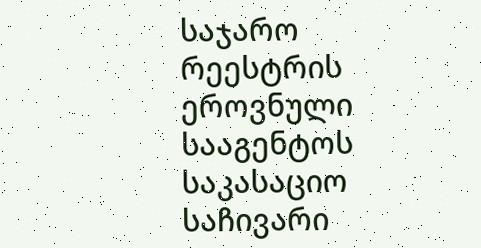საჯარო რეესტრის ეროვნული სააგენტოს საკასაციო საჩივარი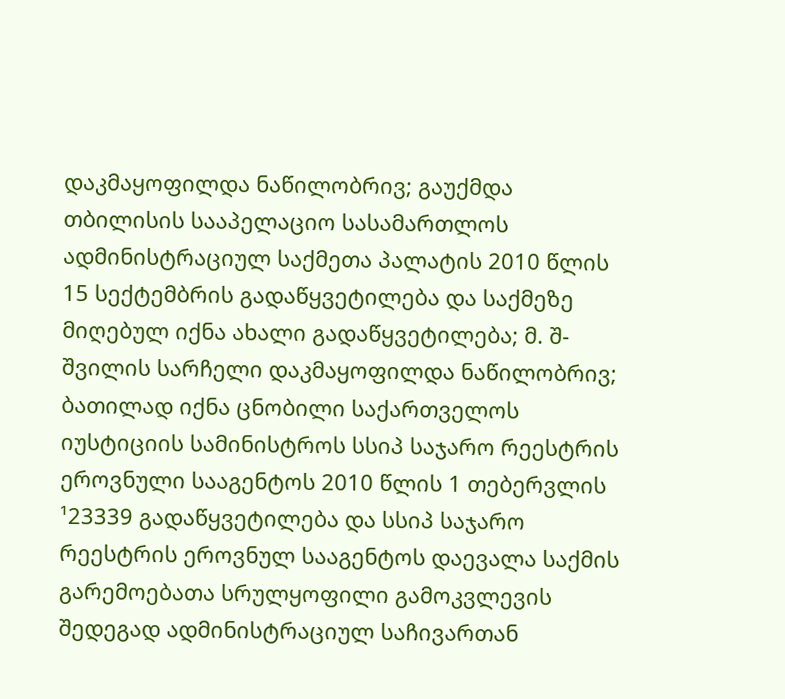დაკმაყოფილდა ნაწილობრივ; გაუქმდა თბილისის სააპელაციო სასამართლოს ადმინისტრაციულ საქმეთა პალატის 2010 წლის 15 სექტემბრის გადაწყვეტილება და საქმეზე მიღებულ იქნა ახალი გადაწყვეტილება; მ. შ-შვილის სარჩელი დაკმაყოფილდა ნაწილობრივ; ბათილად იქნა ცნობილი საქართველოს იუსტიციის სამინისტროს სსიპ საჯარო რეესტრის ეროვნული სააგენტოს 2010 წლის 1 თებერვლის ¹23339 გადაწყვეტილება და სსიპ საჯარო რეესტრის ეროვნულ სააგენტოს დაევალა საქმის გარემოებათა სრულყოფილი გამოკვლევის შედეგად ადმინისტრაციულ საჩივართან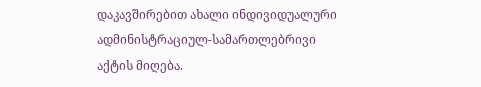დაკავშირებით ახალი ინდივიდუალური ადმინისტრაციულ-სამართლებრივი აქტის მიღება.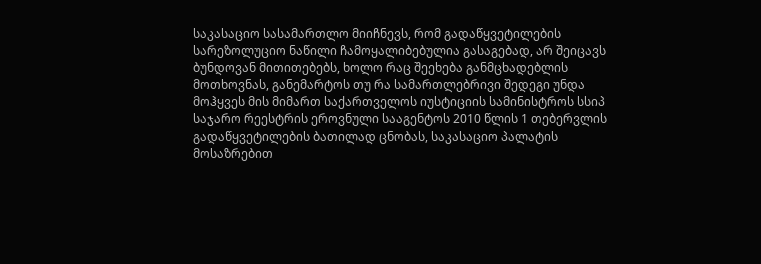საკასაციო სასამართლო მიიჩნევს, რომ გადაწყვეტილების სარეზოლუციო ნაწილი ჩამოყალიბებულია გასაგებად, არ შეიცავს ბუნდოვან მითითებებს, ხოლო რაც შეეხება განმცხადებლის მოთხოვნას, განემარტოს თუ რა სამართლებრივი შედეგი უნდა მოჰყვეს მის მიმართ საქართველოს იუსტიციის სამინისტროს სსიპ საჯარო რეესტრის ეროვნული სააგენტოს 2010 წლის 1 თებერვლის გადაწყვეტილების ბათილად ცნობას, საკასაციო პალატის მოსაზრებით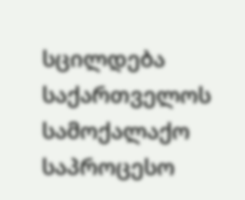სცილდება საქართველოს სამოქალაქო საპროცესო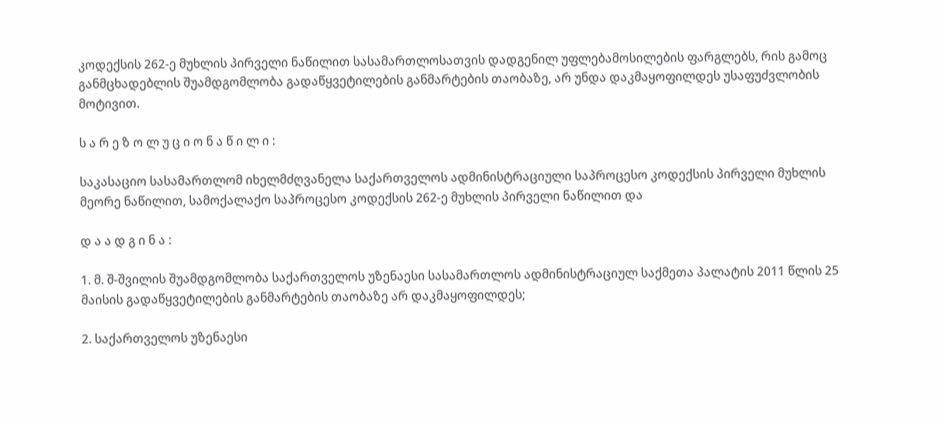კოდექსის 262-ე მუხლის პირველი ნაწილით სასამართლოსათვის დადგენილ უფლებამოსილების ფარგლებს, რის გამოც განმცხადებლის შუამდგომლობა გადაწყვეტილების განმარტების თაობაზე, არ უნდა დაკმაყოფილდეს უსაფუძვლობის მოტივით.

ს ა რ ე ზ ო ლ უ ც ი ო ნ ა წ ი ლ ი :

საკასაციო სასამართლომ იხელმძღვანელა საქართველოს ადმინისტრაციული საპროცესო კოდექსის პირველი მუხლის მეორე ნაწილით, სამოქალაქო საპროცესო კოდექსის 262-ე მუხლის პირველი ნაწილით და

დ ა ა დ გ ი ნ ა :

1. მ. შ-შვილის შუამდგომლობა საქართველოს უზენაესი სასამართლოს ადმინისტრაციულ საქმეთა პალატის 2011 წლის 25 მაისის გადაწყვეტილების განმარტების თაობაზე არ დაკმაყოფილდეს;

2. საქართველოს უზენაესი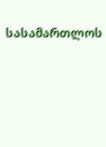სასამართლოს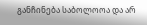განჩინება საბოლოოა და არ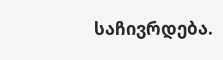საჩივრდება.